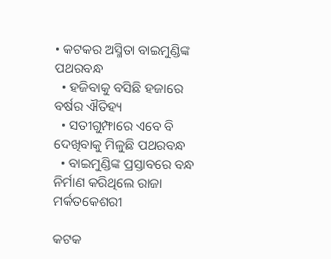• କଟକର ଅସ୍ମିତା ବାଇମୁଣ୍ଡିଙ୍କ ପଥରବନ୍ଧ
  • ହଜିବାକୁ ବସିଛି ହଜାରେ ବର୍ଷର ଐତିହ୍ୟ
  • ସତୀଗୁମ୍ଫାରେ ଏବେ ବି ଦେଖିବାକୁ ମିଳୁଛି ପଥରବନ୍ଧ
  • ବାଇମୁଣ୍ଡିଙ୍କ ପ୍ରସ୍ତାବରେ ବନ୍ଧ ନିର୍ମାଣ କରିଥିଲେ ରାଜା ମର୍କତକେଶରୀ

କଟକ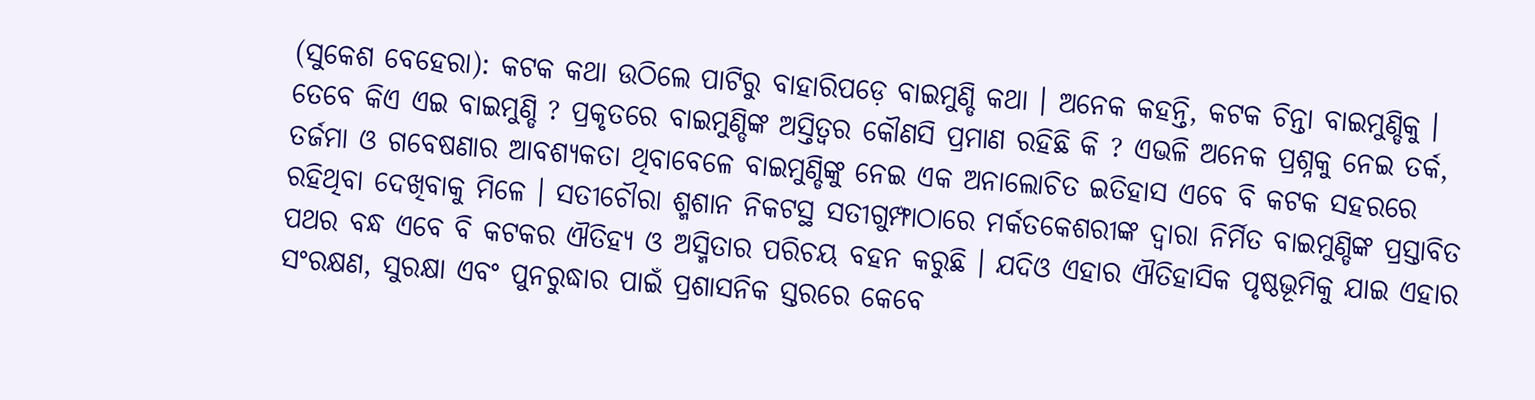(ସୁକେଶ ବେହେରା): କଟକ କଥା ଉଠିଲେ ପାଟିରୁ ବାହାରିପଡ଼େ ବାଇମୁଣ୍ଡି କଥା । ଅନେକ କହନ୍ତି, କଟକ ଚିନ୍ତା ବାଇମୁଣ୍ଡିକୁ । ତେବେ କିଏ ଏଇ ବାଇମୁଣ୍ଡି ? ପ୍ରକୃତରେ ବାଇମୁଣ୍ଡିଙ୍କ ଅସ୍ତିତ୍ୱର କୌଣସି ପ୍ରମାଣ ରହିଛି କି ? ଏଭଳି ଅନେକ ପ୍ରଶ୍ନକୁ ନେଇ ତର୍କ, ତର୍ଜମା ଓ ଗବେଷଣାର ଆବଶ୍ୟକତା ଥିବାବେଳେ ବାଇମୁଣ୍ଡିଙ୍କୁ ନେଇ ଏକ ଅନାଲୋଚିତ ଇତିହାସ ଏବେ ବି କଟକ ସହରରେ ରହିଥିବା ଦେଖିବାକୁ ମିଳେ । ସତୀଚୌରା ଶ୍ମଶାନ ନିକଟସ୍ଥ ସତୀଗୁମ୍ଫାଠାରେ ମର୍କତକେଶରୀଙ୍କ ଦ୍ୱାରା ନିର୍ମିତ ବାଇମୁଣ୍ଡିଙ୍କ ପ୍ରସ୍ତାବିତ ପଥର ବନ୍ଧ ଏବେ ବି କଟକର ଐତିହ୍ୟ ଓ ଅସ୍ମିତାର ପରିଚୟ ବହନ କରୁଛି । ଯଦିଓ ଏହାର ଐତିହାସିକ ପୃଷ୍ଠଭୂମିକୁ ଯାଇ ଏହାର ସଂରକ୍ଷଣ, ସୁରକ୍ଷା ଏବଂ ପୁନରୁଦ୍ଧାର ପାଇଁ ପ୍ରଶାସନିକ ସ୍ତରରେ କେବେ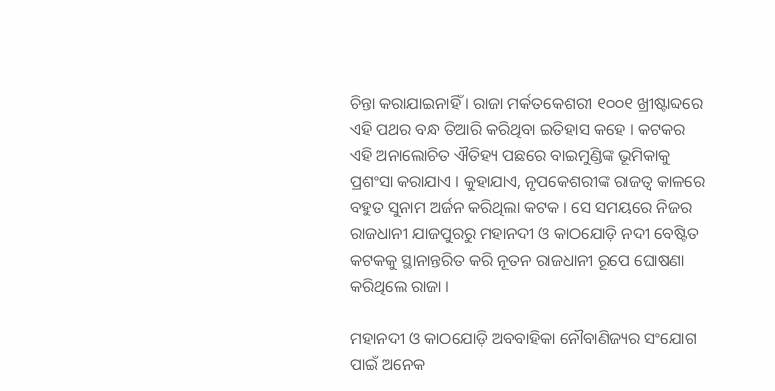ଚିନ୍ତା କରାଯାଇନାହିଁ । ରାଜା ମର୍କତକେଶରୀ ୧୦୦୧ ଖ୍ରୀଷ୍ଟାବ୍ଦରେ ଏହି ପଥର ବନ୍ଧ ତିଆରି କରିଥିବା ଇତିହାସ କହେ । କଟକର ଏହି ଅନାଲୋଚିତ ଐତିହ୍ୟ ପଛରେ ବାଇମୁଣ୍ଡିଙ୍କ ଭୂମିକାକୁ ପ୍ରଶଂସା କରାଯାଏ । କୁହାଯାଏ, ନୃପକେଶରୀଙ୍କ ରାଜତ୍ୱ କାଳରେ ବହୁତ ସୁନାମ ଅର୍ଜନ କରିଥିଲା କଟକ । ସେ ସମୟରେ ନିଜର ରାଜଧାନୀ ଯାଜପୁରରୁ ମହାନଦୀ ଓ କାଠଯୋଡ଼ି ନଦୀ ବେଷ୍ଟିତ କଟକକୁ ସ୍ଥାନାନ୍ତରିତ କରି ନୂତନ ରାଜଧାନୀ ରୂପେ ଘୋଷଣା କରିଥିଲେ ରାଜା ।

ମହାନଦୀ ଓ କାଠଯୋଡ଼ି ଅବବାହିକା ନୌବାଣିଜ୍ୟର ସଂଯୋଗ ପାଇଁ ଅନେକ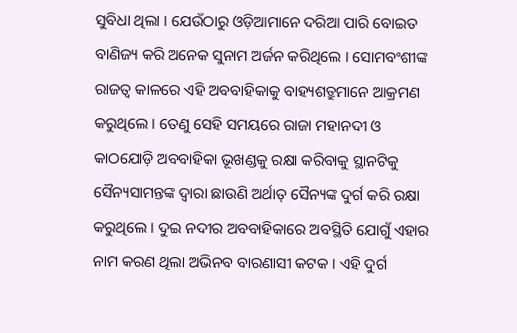ସୁବିଧା ଥିଲା । ଯେଉଁଠାରୁ ଓଡ଼ିଆମାନେ ଦରିଆ ପାରି ବୋଇତ ବାଣିଜ୍ୟ କରି ଅନେକ ସୁନାମ ଅର୍ଜନ କରିଥିଲେ । ସୋମବଂଶୀଙ୍କ ରାଜତ୍ୱ କାଳରେ ଏହି ଅବବାହିକାକୁ ବାହ୍ୟଶତ୍ରୁମାନେ ଆକ୍ରମଣ କରୁଥିଲେ । ତେଣୁ ସେହି ସମୟରେ ରାଜା ମହାନଦୀ ଓ କାଠଯୋଡ଼ି ଅବବାହିକା ଭୂଖଣ୍ଡକୁ ରକ୍ଷା କରିବାକୁ ସ୍ଥାନଟିକୁ ସୈନ୍ୟସାମନ୍ତଙ୍କ ଦ୍ୱାରା ଛାଉଣି ଅର୍ଥାତ୍ ସୈନ୍ୟଙ୍କ ଦୁର୍ଗ କରି ରକ୍ଷା କରୁଥିଲେ । ଦୁଇ ନଦୀର ଅବବାହିକାରେ ଅବସ୍ଥିତି ଯୋଗୁଁ ଏହାର ନାମ କରଣ ଥିଲା ଅଭିନବ ବାରଣାସୀ କଟକ । ଏହି ଦୁର୍ଗ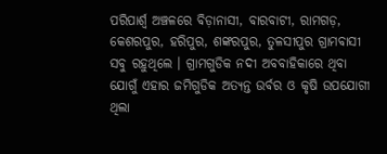ପରିପାର୍ଶ୍ବ ଅଞ୍ଚଳରେ ବିଡ଼ାନାସୀ, ବାରବାଟୀ, ରାମଗଡ଼, କେଶରପୁର, ହରିପୁର, ଶଙ୍କରପୁର, ତୁଳସୀପୁର ଗ୍ରାମବାସୀ ସବୁ ରହୁଥିଲେ । ଗ୍ରାମଗୁଡିକ ନଦୀ ଅବବାହିକାରେ ଥିବା ଯୋଗୁଁ ଏହାର ଜମିଗୁଡିକ ଅତ୍ୟନ୍ତ ଉର୍ବର ଓ କୃଷି ଉପଯୋଗୀ ଥିଲା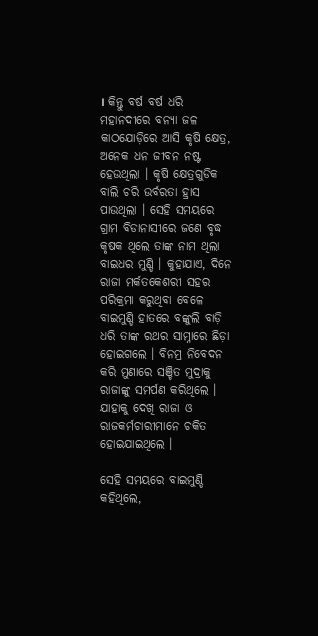। କିନ୍ତୁ ବର୍ଷ ବର୍ଷ ଧରି ମହାନଦୀରେ ବନ୍ୟା ଜଳ କାଠଯୋଡ଼ିରେ ଆସି କୃଷି କ୍ଷେତ୍ର, ଅନେକ ଧନ ଜୀବନ ନଷ୍ଟ ହେଉଥିଲା । କୃଷି କ୍ଷେତ୍ରଗୁଡିକ ବାଲି ଚରି ଉର୍ବରତା ହ୍ରାସ ପାଉଥିଲା । ସେହି ସମୟରେ ଗ୍ରାମ ବିଡାନାସୀରେ ଜଣେ ବୃଦ୍ଧ କୃଷକ ଥିଲେ ତାଙ୍କ ନାମ ଥିଲା ବାଇଧର ମୁଣ୍ଡି । କୁହାଯାଏ, ଦିନେ ରାଜା ମର୍କତକେଶରୀ ସହର ପରିକ୍ରମା କରୁଥିବା ବେଳେ ବାଇମୁଣ୍ଡି ହାତରେ ବଙ୍କୁଲି ବାଡ଼ି ଧରି ତାଙ୍କ ରଥର ସାମ୍ନାରେ ଛିଡ଼ା ହୋଇଗଲେ । ବିନମ୍ର ନିବେଦନ କରି ମୁଣାରେ ସଞ୍ଚିତ ମୁଦ୍ରାକୁ ରାଜାଙ୍କୁ ସମର୍ପଣ କରିଥିଲେ । ଯାହାକୁ ଦେଖି ରାଜା ଓ ରାଜକର୍ମଚାରୀମାନେ ଚକିତ ହୋଇଯାଇଥିଲେ ।

ସେହି ସମୟରେ ବାଇମୁଣ୍ଡି କହିଥିଲେ,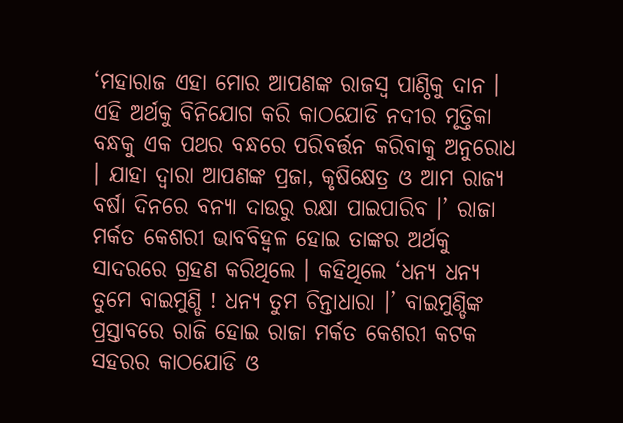‘ମହାରାଜ ଏହା ମୋର ଆପଣଙ୍କ ରାଜସ୍ୱ ପାଣ୍ଠିକୁ ଦାନ । ଏହି ଅର୍ଥକୁ ବିନିଯୋଗ କରି କାଠଯୋଡି ନଦୀର ମୃତ୍ତିକା ବନ୍ଧକୁ ଏକ ପଥର ବନ୍ଧରେ ପରିବର୍ତ୍ତନ କରିବାକୁ ଅନୁରୋଧ । ଯାହା ଦ୍ୱାରା ଆପଣଙ୍କ ପ୍ରଜା, କୃଷିକ୍ଷେତ୍ର ଓ ଆମ ରାଜ୍ୟ ବର୍ଷା ଦିନରେ ବନ୍ୟା ଦାଉରୁ ରକ୍ଷା ପାଇପାରିବ ।’ ରାଜା ମର୍କତ କେଶରୀ ଭାବବିହ୍ୱଳ ହୋଇ ତାଙ୍କର ଅର୍ଥକୁ ସାଦରରେ ଗ୍ରହଣ କରିଥିଲେ । କହିଥିଲେ ‘ଧନ୍ୟ ଧନ୍ୟ ତୁମେ ବାଇମୁଣ୍ଡି ! ଧନ୍ୟ ତୁମ ଚିନ୍ତାଧାରା ।’ ବାଇମୁଣ୍ଡିଙ୍କ ପ୍ରସ୍ତାବରେ ରାଜି ହୋଇ ରାଜା ମର୍କତ କେଶରୀ କଟକ ସହରର କାଠଯୋଡି ଓ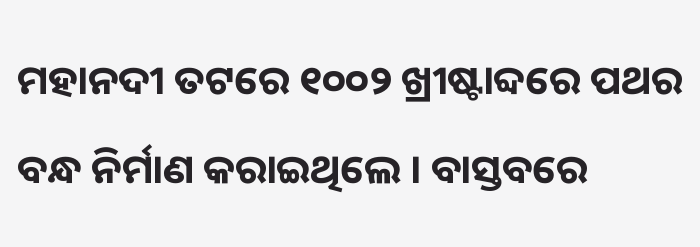ମହାନଦୀ ତଟରେ ୧୦୦୨ ଖ୍ରୀଷ୍ଟାବ୍ଦରେ ପଥର ବନ୍ଧ ନିର୍ମାଣ କରାଇଥିଲେ । ବାସ୍ତବରେ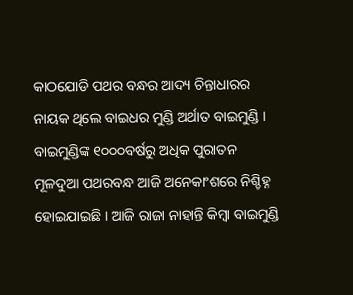କାଠଯୋଡି ପଥର ବନ୍ଧର ଆଦ୍ୟ ଚିନ୍ତାଧାରର ନାୟକ ଥିଲେ ବାଇଧର ମୁଣ୍ଡି ଅର୍ଥାତ ବାଇମୁଣ୍ଡି । ବାଇମୁଣ୍ଡିଙ୍କ ୧୦୦୦ବର୍ଷରୁ ଅଧିକ ପୁରାତନ ମୂଳଦୁଆ ପଥରବନ୍ଧ ଆଜି ଅନେକାଂଶରେ ନିଶ୍ଚିହ୍ନ ହୋଇଯାଇଛି । ଆଜି ରାଜା ନାହାନ୍ତି କିମ୍ୱା ବାଇମୁଣ୍ଡି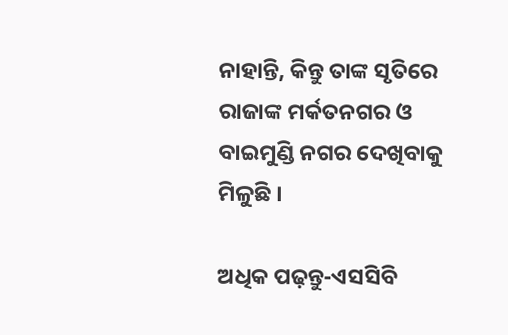ନାହାନ୍ତି, କିନ୍ତୁ ତାଙ୍କ ସୃତିରେ ରାଜାଙ୍କ ମର୍କତନଗର ଓ ବାଇମୁଣ୍ଡି ନଗର ଦେଖିବାକୁ ମିଳୁଛି ।

ଅଧିକ ପଢ଼ନ୍ତୁ-ଏସସିବି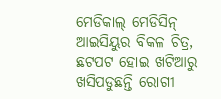ମେଡିକାଲ୍ ମେଡିସିନ୍ ଆଇସିୟୁର ବିକଳ ଚିତ୍ର, ଛଟପଟ ହୋଇ ଖଟିଆରୁ ଖସିପଡୁଛନ୍ତି ରୋଗୀ